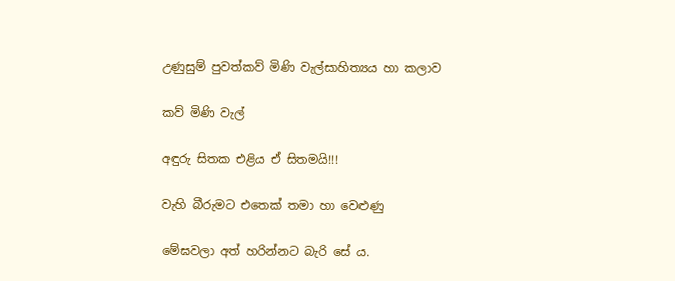උණුසුම් පුවත්කව් මිණි වැල්සාහිත්‍යය හා කලාව

කව් මිණි වැල්

අඳුරු සිතක එළිය ඒ සිතමයි!!!

වැහි බීරුමට එතෙක් තමා හා වෙළුණු

මේඝවලා අත් හරින්නට බැරි සේ ය.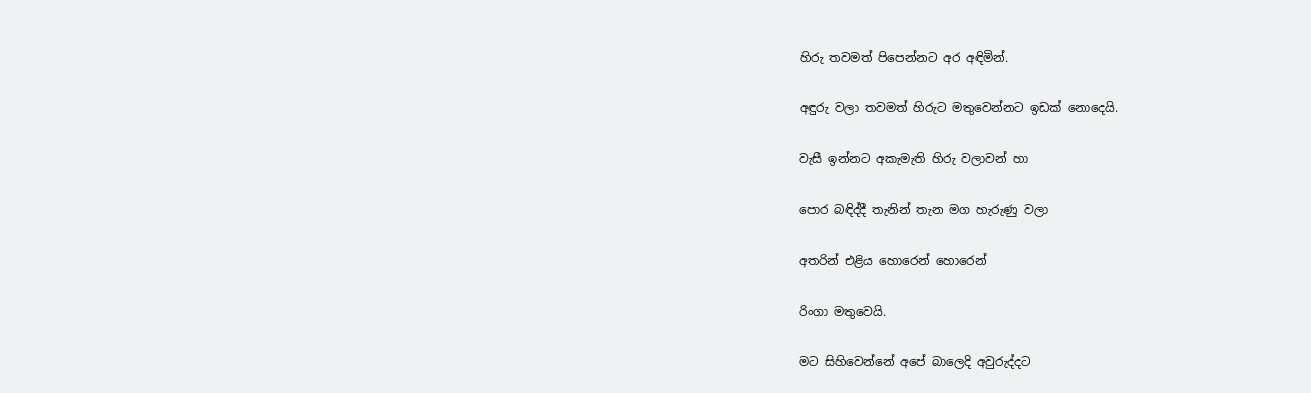හිරු තවමත් පිපෙන්නට අර අඳිමින්.

අඳුරු වලා තවමත් හිරුට මතුවෙන්නට ඉඩක් නොදෙයි.

වැසී ඉන්නට අකැමැති හිරු වලාවන් හා

පොර බඳිද්දී තැනින් තැන මග හැරුණු වලා

අතරින් එළිය හොරෙන් හොරෙන්

රිංගා මතුවෙයි.

මට සිහිවෙන්නේ අපේ බාලෙදි අවුරුද්දට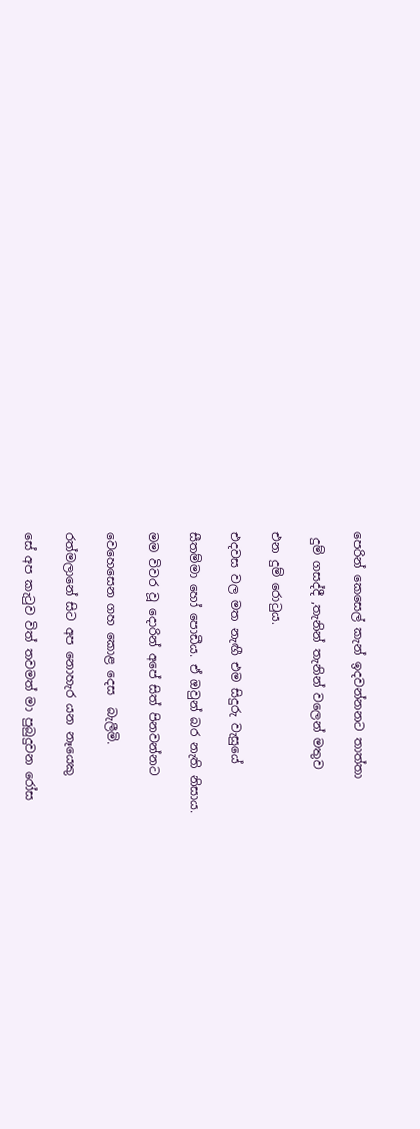පෙරින් කෙසෙල් කැන් ඉදවන්නනට තාත්තා

 දුම් ගසද්දී ,තැනින් තැනින් වලෙන් මතුව

එන දුම් රොටුය.

එදවස වල මත නැඟී එම සිදුරු වැසුයේ

සීතම්මා හෝ පොඩීය. ඒ ඔවුන් බර නැති නිසාය.

මම විවර වූ දොරින් අපේ සිත් පිනවන්නට

වෙහෙසෙන ගහ කොළ දෙස  බැලීමි.

රත්මලානේ සිට අප නොහැර යන නෑයෙකු

සේ අප කැටුව විත් තවමත් මා පුබුදුවන රෝස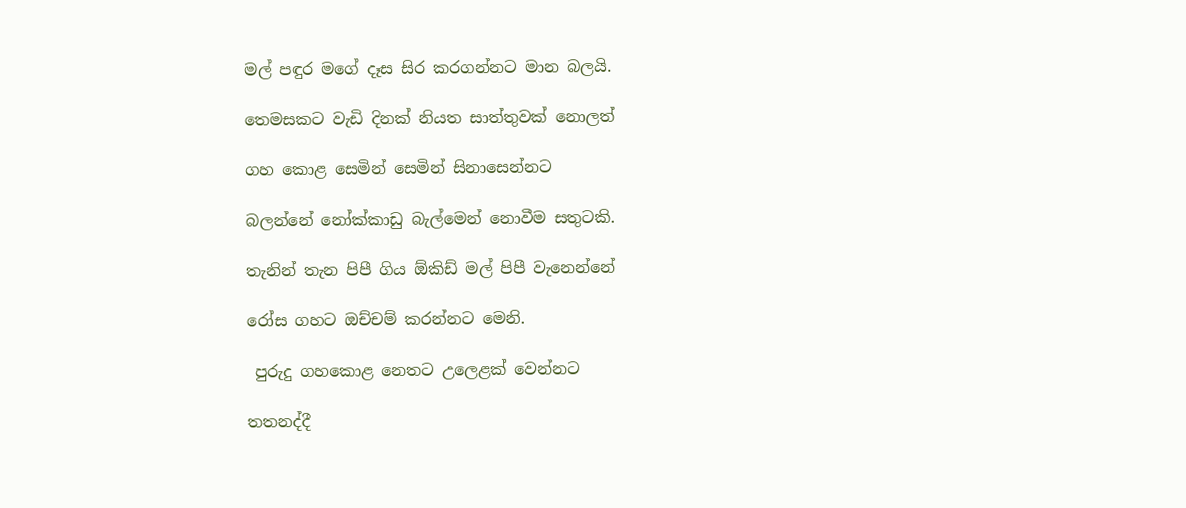මල් පඳුර මගේ දෑස සිර කරගන්නට මාන බලයි.

තෙමසකට වැඩි දිනක් නියත සාත්තුවක් නොලත්

ගහ කොළ සෙමින් සෙමින් සිනාසෙන්නට

බලන්නේ නෝක්කාඩු බැල්මෙන් නොවීම සතුටකි.

තැනින් තැන පිපී ගිය ඕකිඩ් මල් පිපී වැනෙන්නේ

රෝස ගහට ඔච්චම් කරන්නට මෙනි.

 පුරුදු ගහකොළ නෙතට උලෙළක් වෙන්නට

තතනද්දී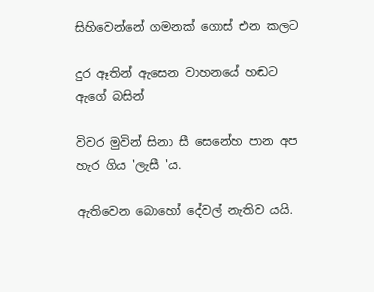සිහිවෙන්නේ ගමනක් ගොස් එන කලට

දුර ඈතින් ඇසෙන වාහනයේ හඬට ඇගේ බසින්

විවර මුවින් සිනා සී සෙනේහ පාන අප හැර ගිය 'ලැසී 'ය.

ඇතිවෙන බොහෝ දේවල් නැතිව යයි.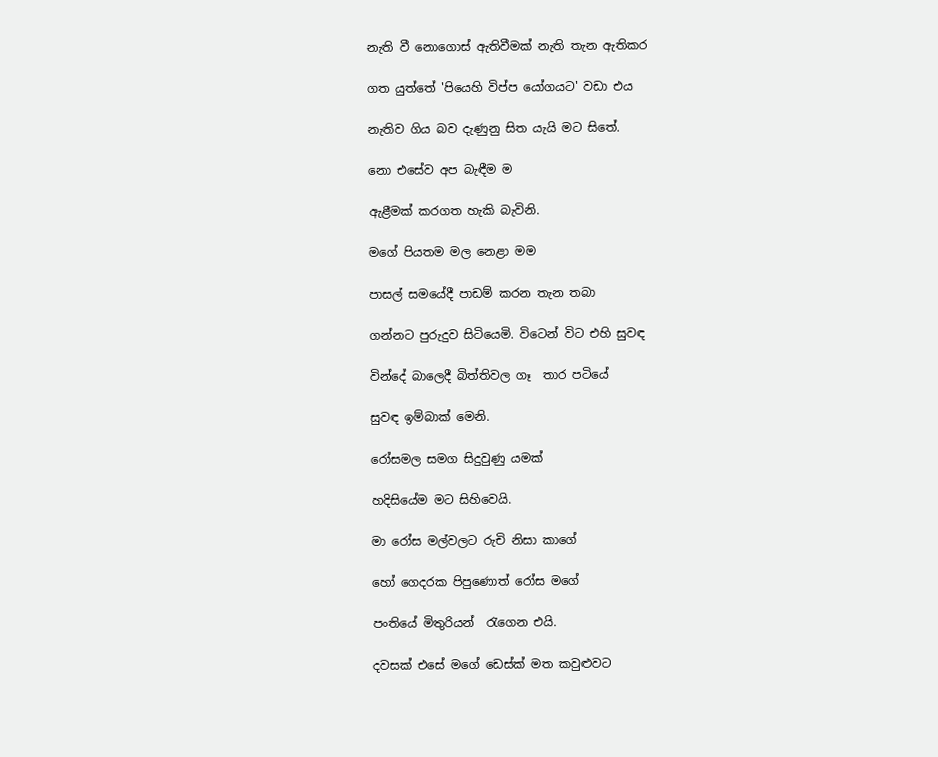නැති වී නොගොස් ඇතිවීමක් නැති තැන ඇතිකර

ගත යුත්තේ 'පියෙහි විප්ප යෝගයට' වඩා එය

නැතිව ගිය බව දැණුනු සිත යැයි මට සිතේ.

නො එසේව අප බැඳීම ම

ඇළීමක් කරගත හැකි බැවිනි.

මගේ පියතම මල නෙළා මම

පාසල් සමයේදී පාඩම් කරන තැන තබා

ගන්නට පුරුදුව සිටියෙමි. විටෙන් විට එහි සුවඳ

වින්දේ බාලෙදී බිත්තිවල ගෑ  තාර පටියේ

සුවඳ ඉම්බාක් මෙනි.

රෝසමල සමග සිදුවුණු යමක්

හදිසියේම මට සිහිවෙයි.

මා රෝස මල්වලට රුචි නිසා කාගේ

හෝ ගෙදරක පිපුණොත් රෝස මගේ

පංතියේ මිතුරියන්  රැගෙන එයි.

දවසක් එසේ මගේ ඩෙස්ක් මත කවුළුවට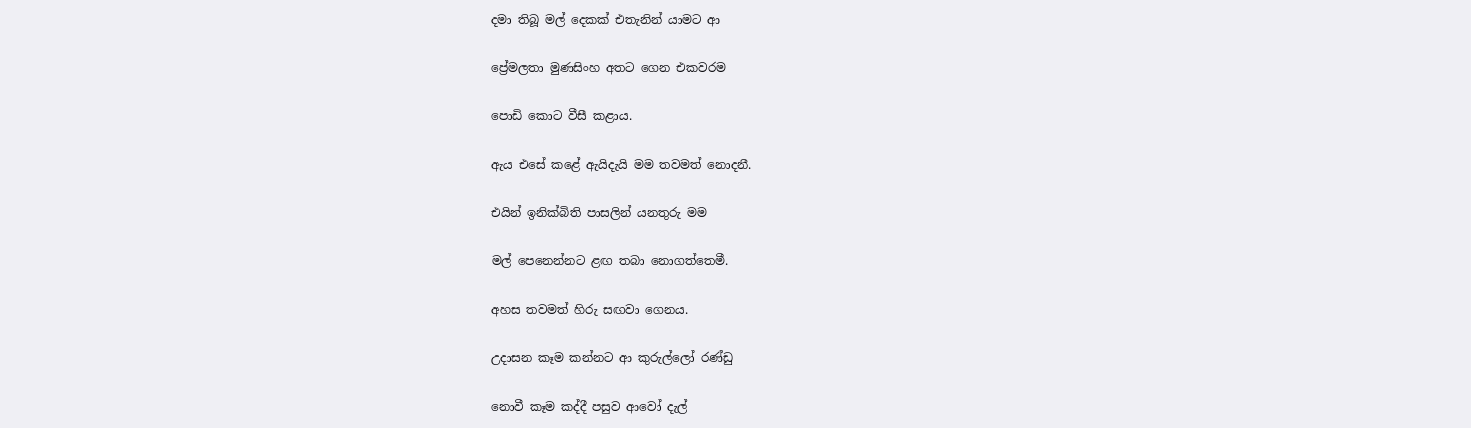දමා තිබූ මල් දෙකක් එතැනින් යාමට ආ

ප්‍රේමලතා මුණසිංහ අතට ගෙන එකවරම

පොඩි කොට වීසී කළාය.

ඇය එසේ කළේ ඇයිදැයි මම තවමත් නොදනී.

එයින් ඉනික්බිති පාසලින් යනතුරු මම

මල් පෙනෙන්නට ළඟ තබා නොගත්තෙමී.

අහස තවමත් හිරු සඟවා ගෙනය.

උදාසන කෑම කන්නට ආ කුරුල්ලෝ රණ්ඩු

නොවී කෑම කද්දී පසුව ආවෝ දැල්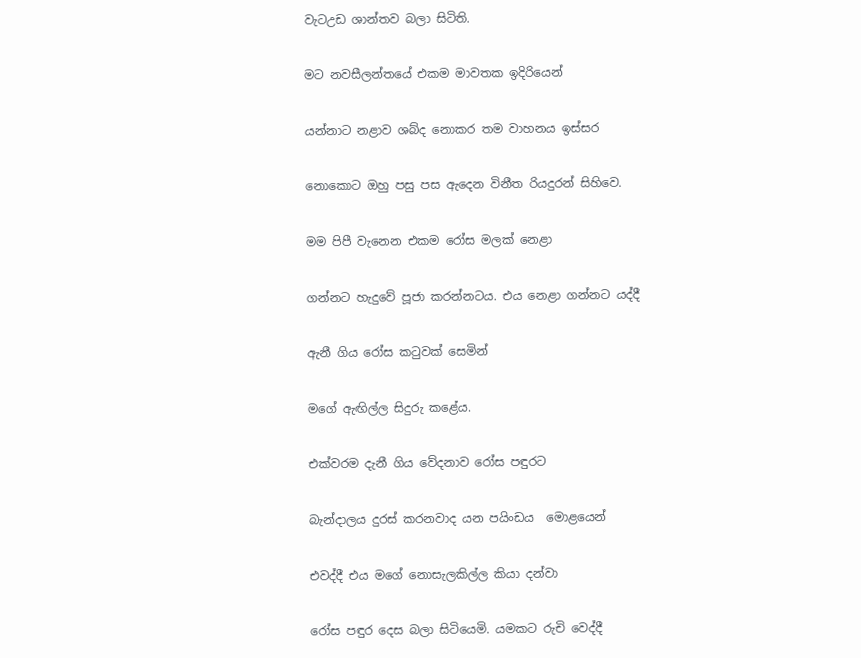වැටඋඩ ශාන්තව බලා සිටිති.

මට නවසීලන්තයේ එකම මාවතක ඉදිරියෙන්

යන්නාට නළාව ශබ්ද නොකර තම වාහනය ඉස්සර

නොකොට ඔහු පසු පස ඇදෙන විනීත රියදුරන් සිහිවෙ.

මම පිපී වැනෙන එකම රෝස මලක් නෙළා

ගන්නට හැදුවේ පූජා කරන්නටය. එය නෙළා ගන්නට යද්දී

ඇනී ගිය රෝස කටුවක් සෙමින්

මගේ ඇඟිල්ල සිදුරු කළේය.

එක්වරම දැනී ගිය වේදනාව රෝස පඳුරට

බැන්දාලය දුරස් කරනවාද යන පයිංඩය  මොළයෙන්

එවද්දී එය මගේ නොසැලකිල්ල කියා දන්වා

රෝස පඳුර දෙස බලා සිටියෙමි. යමකට රුචි වෙද්දී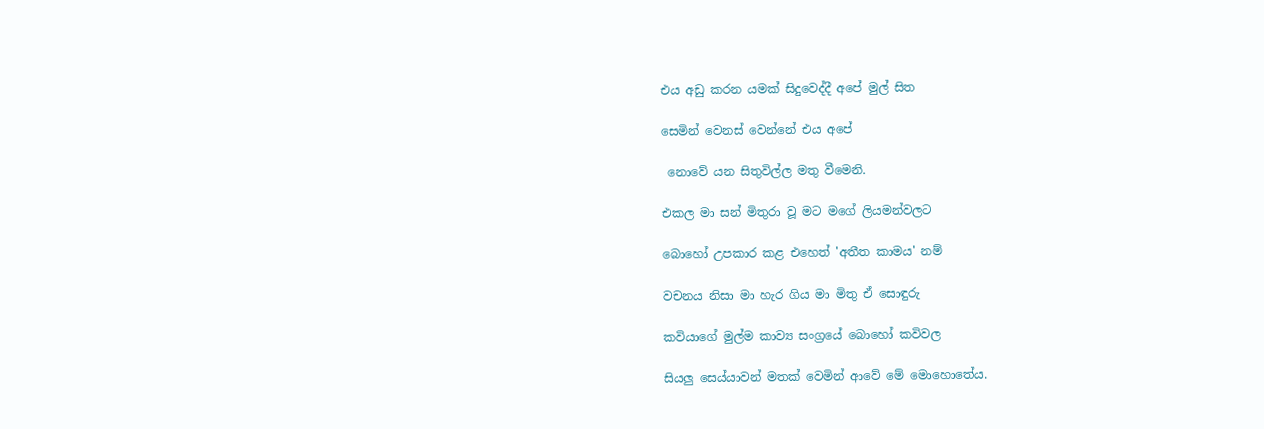එය අඩු කරන යමක් සිදුවෙද්දී අපේ මුල් සිත

සෙමින් වෙනස් වෙන්නේ එය අපේ

 නොවේ යන සිතුවිල්ල මතු වීමෙනි.

එකල මා සන් මිතුරා වූ මට මගේ ලියමන්වලට

බොහෝ උපකාර කළ එහෙත් 'අතීත කාමය' නම්

වචනය නිසා මා හැර ගිය මා මිතු ඒ සොඳුරු

කවියාගේ මුල්ම කාව්‍ය සංග්‍රයේ බොහෝ කවිවල

සියලු සෙය්යාවන් මතක් වෙමින් ආවේ මේ මොහොතේය.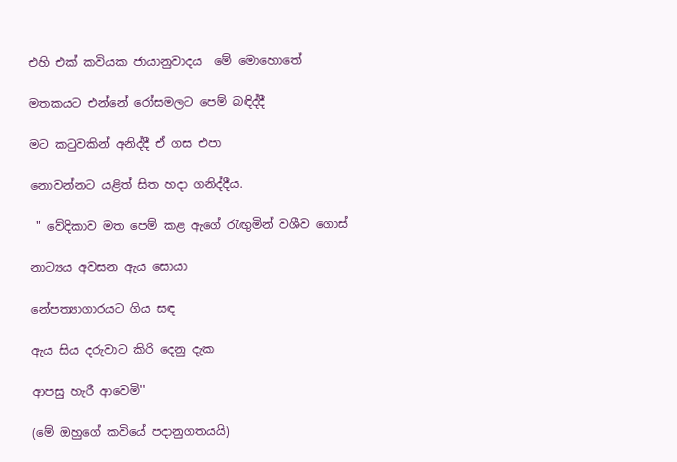එහි එක් කවියක ජායානුවාදය  මේ මොහොතේ

මතකයට එන්නේ රෝසමලට පෙම් බඳිද්දී

මට කටුවකින් අනිද්දී ඒ ගස එපා

නොවන්නට යළිත් සිත හදා ගනිද්දීය.

 " වේදිකාව මත පෙම් කළ ඇගේ රැඟුමින් වශීව ගොස්

නාට්‍යය අවසන ඇය සොයා

නේපත්‍යාගාරයට ගිය සඳ

ඇය සිය දරුවාට කිරි දෙනු දැක

ආපසු හැරී ආවෙමි''

(මේ ඔහුගේ කවියේ පදානුගතයයි)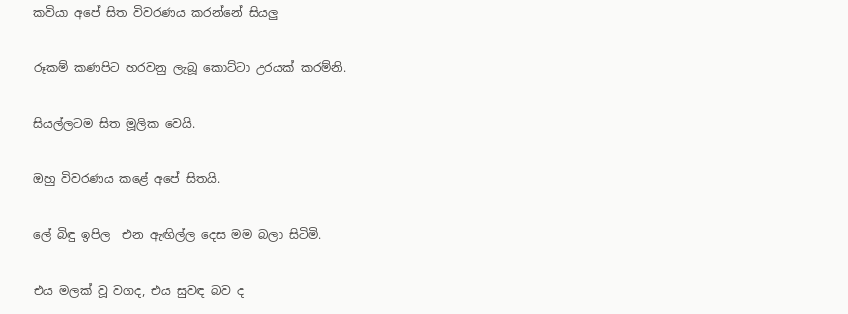කවියා අපේ සිත විවරණය කරන්නේ සියලු

රූකම් කණපිට හරවනු ලැබූ කොට්ටා උරයක් කරම්නි.

සියල්ලටම සිත මූලික වෙයි.

ඔහු විවරණය කළේ අපේ සිතයි.

ලේ බිඳු ඉපිල  එන ඇඟිල්ල දෙස මම බලා සිටිමි.

එය මලක් වූ වගද, එය සුවඳ බව ද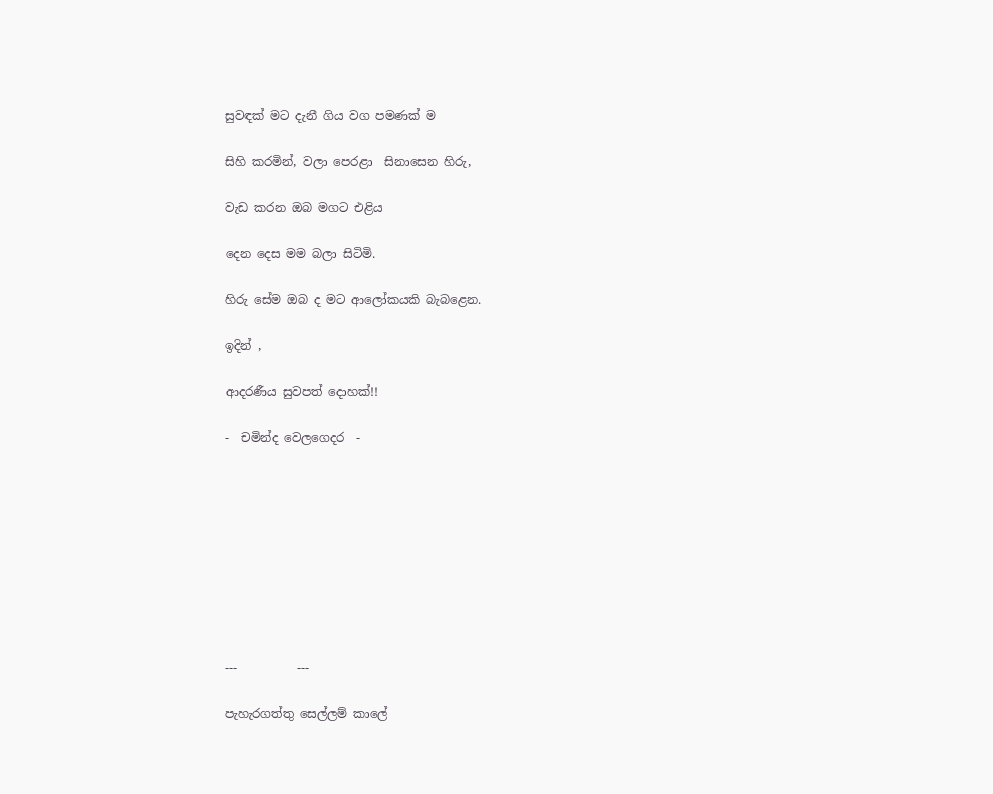සුවඳක් මට දැනී ගිය වග පමණක් ම

සිහි කරමින්, වලා පෙරළා  සිනාසෙන හිරු,

වැඩ කරන ඔබ මගට එළිය

දෙන දෙස මම බලා සිටිමි.

හිරු සේම ඔබ ද මට ආලෝකයකි බැබළෙන.

ඉදින් ,

ආදරණීය සුවපත් දොහක්!!

-  චමින්ද වෙලගෙදර  -









---          ---

පැහැරගත්තු සෙල්ලම් කාලේ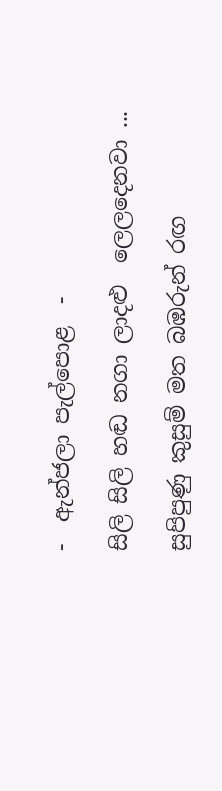-  ඇන්ජලා පැල්පොළ  -

සිලි සිලි හඬ නගා ලාදළු  ලෙලදෙනවා ...

සුපිපුණු කුසුම් මත බඹරුන් රඟ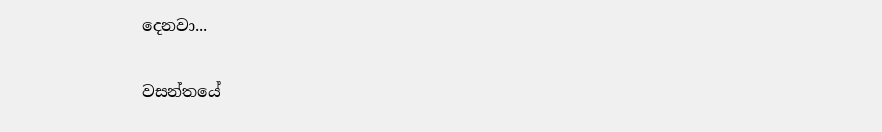දෙනවා...

වසන්තයේ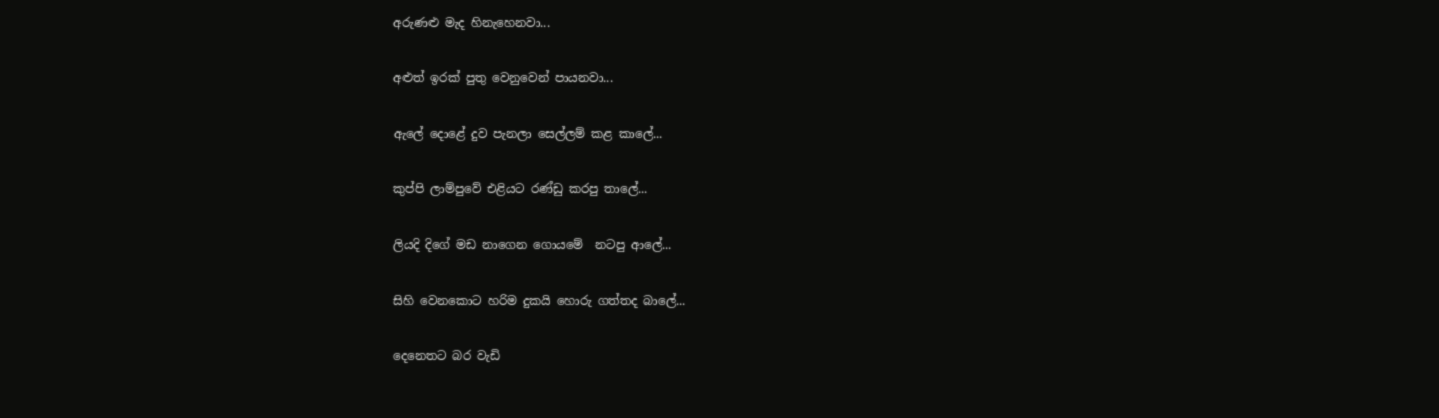අරුණළු මැද හිනැහෙනවා...

අළුත් ඉරක් පුතු වෙනුවෙන් පායනවා...

ඇලේ දොළේ දුව පැනලා සෙල්ලම් කළ කාලේ...

කුප්පි ලාම්පුවේ එළියට රණ්ඩු කරපු තාලේ...

ලියදි දිගේ මඩ නාගෙන ගොයමේ  නටපු ආලේ...

සිහි වෙනකොට හරිම දුකයි හොරු ගත්තද බාලේ...

දෙනෙතට බර වැඩි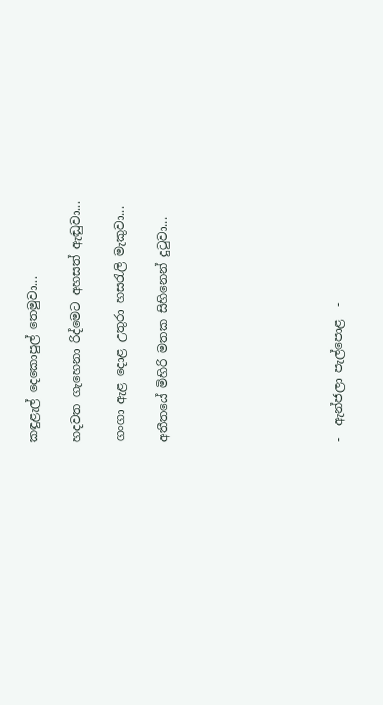කඳුළැල් දෙකොපුල් තෙමුවා...

හදවත ගැහෙනා රිද්මෙට අහසත් ඇඬුවා...

ගංගා ඇළ දොළ උතුරා හසරැලි මැකුවා...

අතීතයේ මිහිරි මතක සිහිනෙන් දුටුවා...







-  ඇන්ජලා පැල්පොළ  -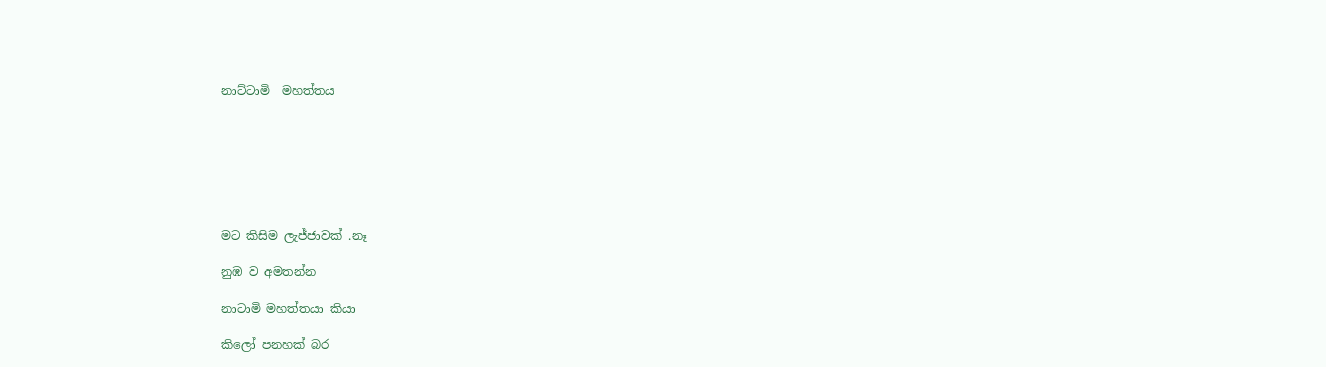නාට්ටාමි  මහත්තය







මට කිසිම ලැජ්ජාවක් .නෑ

නුඹ ව අමතන්න

නාටාමි මහත්තයා කියා

කිලෝ පනහක් බර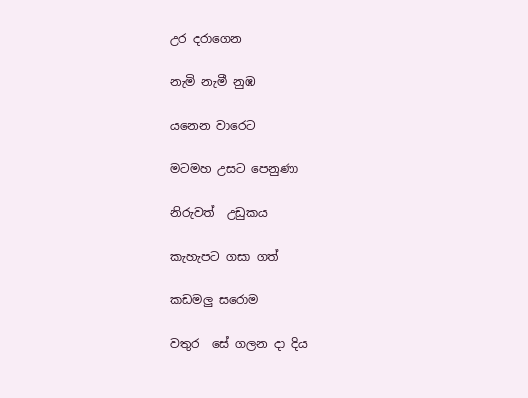උර දරාගෙන

නැමි නැමී නුඹ

යනෙන වාරෙට

මටමහ උසට පෙනුණා

නිරුවත්  උඩුකය

කැහැපට ගසා ගත්

කඩමලු සරොම

වතුර  සේ ගලන දා දිය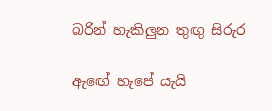බරින් හැකිලුන තුඟු සිරුර

ඇඟේ හැපේ යැයි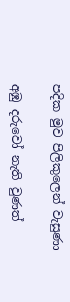පදික මුව පිලිකුලෙන් වැසුණා

අඹු දරුවෝ නැති වුණත්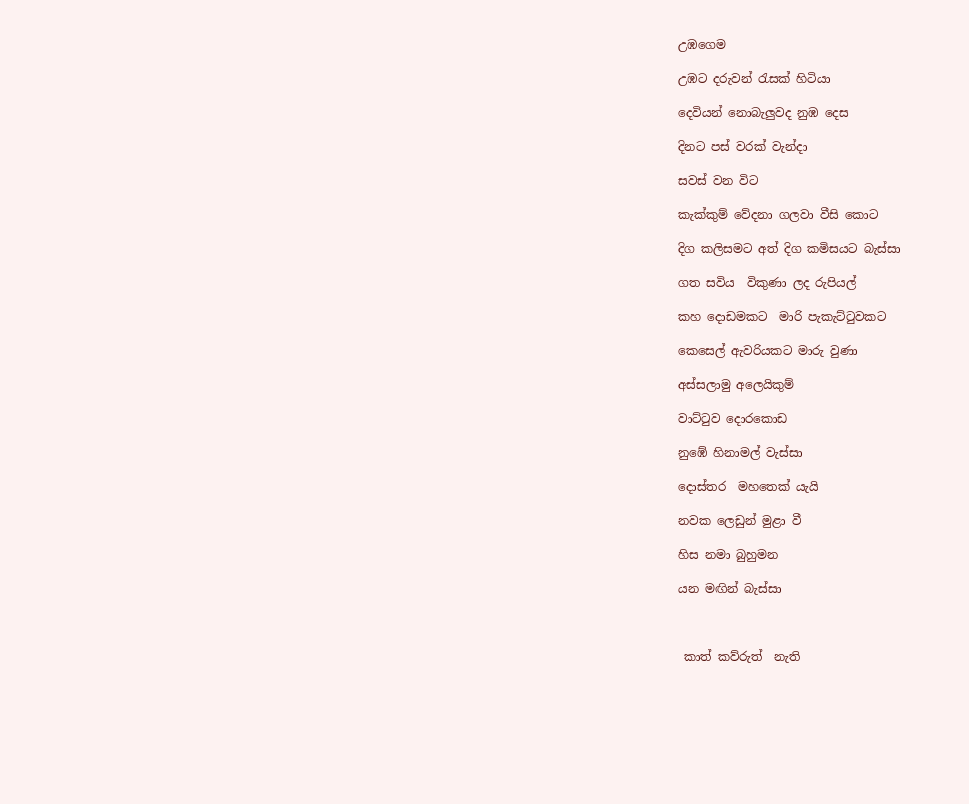උඹගෙම

උඹට දරුවන් රැසක් හිටියා

දෙවියන් නොබැලුවද නුඹ දෙස

දිනට පස් වරක් වැන්දා

සවස් වන විට

කැක්කුම් වේදනා ගලවා වීසි කොට

දිග කලිසමට අත් දිග කමිසයට බැස්සා

ගත සවිය  විකුණා ලද රුපියල්

කහ දොඩමකට  මාරි පැකැට්ටුවකට

කෙසෙල් ඇවරියකට මාරු වුණා

අස්සලාමු අලෙයිකුම්

වාට්ටුව දොරකොඩ

නුඹේ හිනාමල් වැස්සා

දොස්තර  මහතෙක් යැයි

නවක ලෙඩුන් මුළා වී

හිස නමා බුහුමන

යන මඟින් බැස්සා



 කාත් කව්රුත්  නැති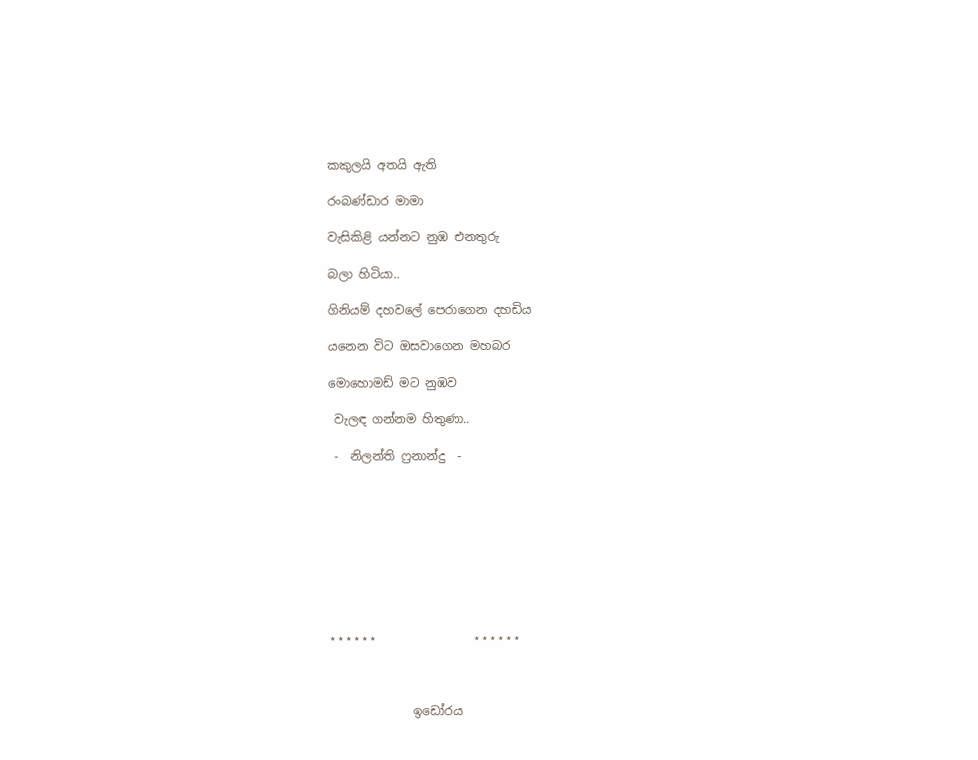කකුලයි අතයි ඇති

රංබණ්ඩාර මාමා

වැසිකිළි යන්නට නුඹ එනතුරු

බලා හිටියා..

ගිනියම් දහවලේ පෙරාගෙන දහඩිය

යනෙන විට ඔසවාගෙන මහබර

මොහොමඩ් මට නුඹව

 වැලඳ ගන්නම හිතුණා..

 -  නිලන්ති ෆ්‍රනාන්දු  -









⋆⋆⋆⋆⋆⋆                ⋆⋆⋆⋆⋆⋆



              ඉඩෝරය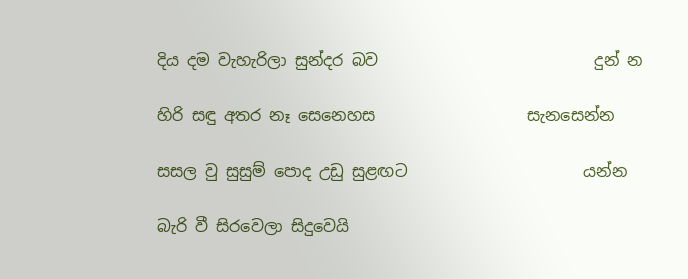දිය දම වැහැරිලා සුන්දර බව                           දුන් න

හිරි සඳු අතර නෑ සෙ‌නෙහස                   සැනසෙන්න

සසල වු සුසුම් පොද උඩු සුළඟට                      යන්න

බැරි වී සිරවෙලා සිදුවෙයි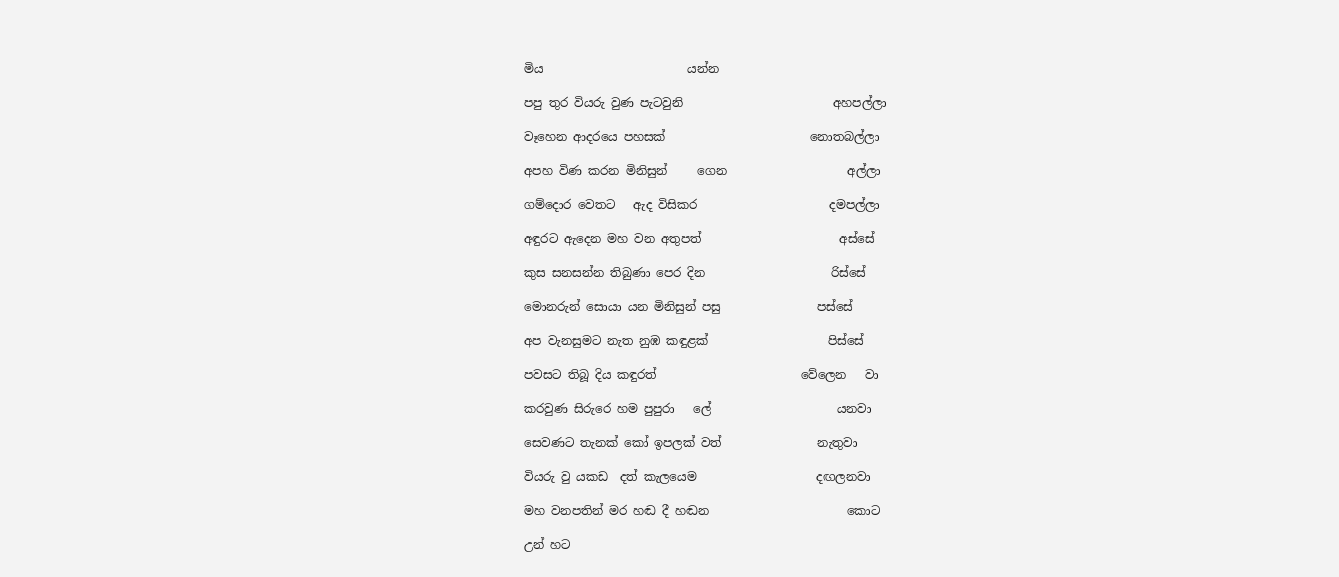මිය                        යන්න

පපු තුර වියරු වුණ පැටවුනි                         අහපල්ලා

වෑහෙන ආදරයෙ පහසක්                        නොතබල්ලා

අපහ විණ කරන මිනිසුන්     ගෙන                    අල්ලා

ගම්දොර වෙතට   ඇද විසිකර                      දමපල්ලා

අඳුරට ඇදෙන මහ වන අතුපත්                       අස්සේ

කුස සනසන්න තිබුණා පෙර දින                     රිස්සේ

මොනරුන් සොයා යන මිනිසුන් පසු                පස්සේ

අප වැනසුමට නැත නුඹ කඳුළක්                    පිස්සේ

පවසට තිබූ දිය කඳුරත්                        වේලෙන   වා

කරවුණ සිරුරෙ හම පුපුරා   ලේ                     යනවා

සෙවණට තැනක් කෝ ඉපලක් වත්                නැතුවා

වියරු වු යකඩ  දත් කැලයෙම                    දඟලනවා

මහ වනපතින් මර හඬ දී හඬන                       කොට

උන් හට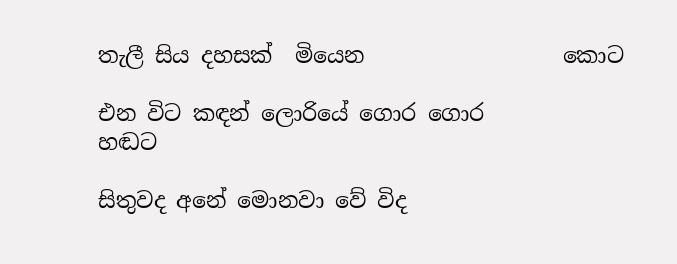තැලී සිය දහසක්  මියෙන                  කොට

එන විට කඳන් ලොරියේ ගොර ගොර               හඬට

සිතුවද අනේ මොනවා වේ විද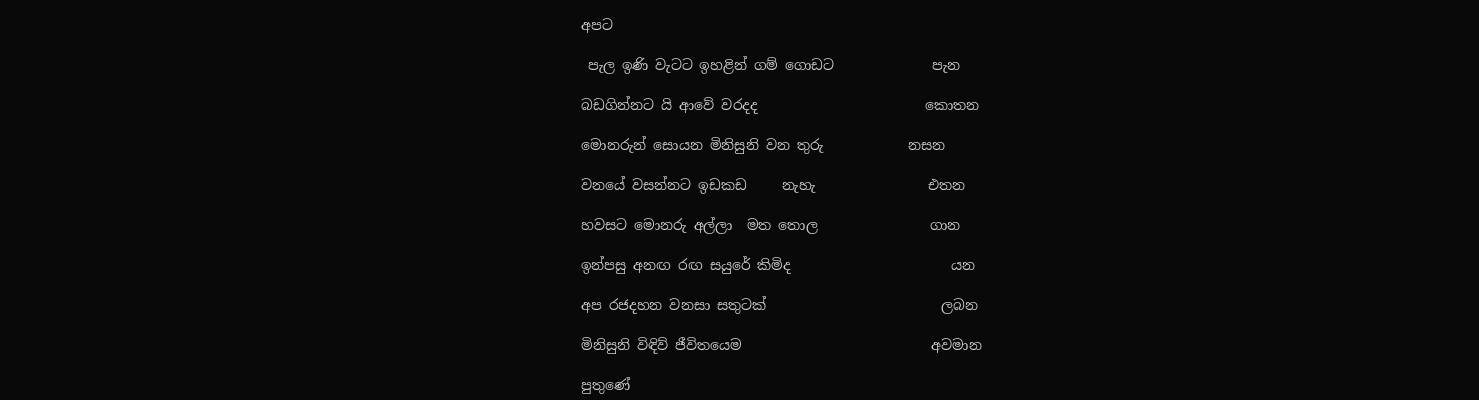අපට

 පැල ඉණි වැටට ඉහළින් ගම් ගොඩට              පැන

බඩගින්නට යි ආවේ වරදද                        කොතන

මොනරුන් සොයන මිනිසුනි වන තුරු            නසන

වනයේ වසන්නට ඉඩකඩ     නැහැ                එතන

හවසට මොනරු අල්ලා  මත තොල                ගාන

ඉන්පසු අනඟ රඟ සයුරේ කිමිද                       යන

අප රජදහන වනසා සතුටක්                         ලබන

මිනිසුනි විඳිව් ජීවිතයෙම                           අවමාන

පුතුණේ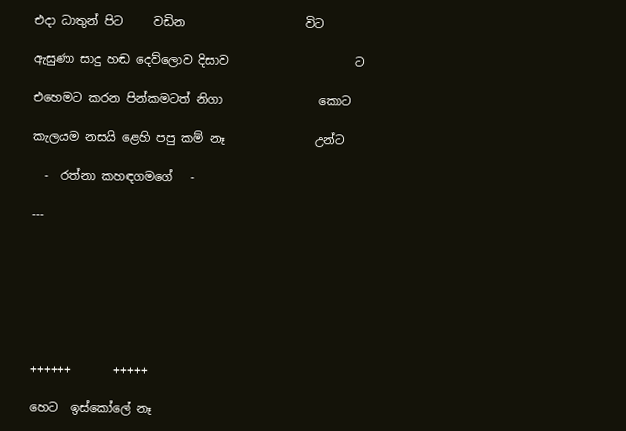එදා ධාතුන් පිට     වඩින                    විට

ඇසුණා සාදු හඬ දෙව්ලොව දිසාව                     ට

එහෙමට කරන පින්කමටත් නිගා                කොට

කැලයම නසයි ළෙහි පපු කම් නෑ               උන්ට

  -  රත්නා කහඳගමගේ   -

---







++++++       +++++

හෙට  ඉස්කෝලේ නෑ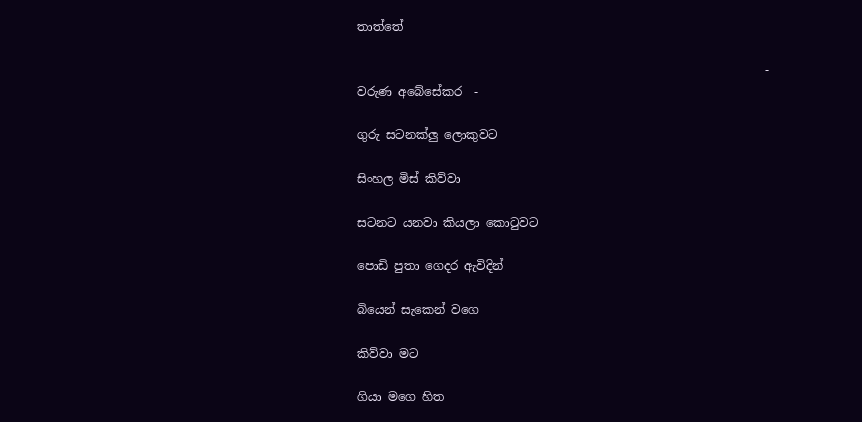තාත්තේ

                                                                    -  වරුණ අබේසේකර  -

ගුරු සටනක්ලු ලොකුවට

සිංහල මිස් කිව්වා

සටනට යනවා කියලා කොටුවට

පොඩි පුතා ගෙදර ඇවිදින්

බියෙන් සැකෙන් වගෙ

කිව්වා මට

ගියා මගෙ හිත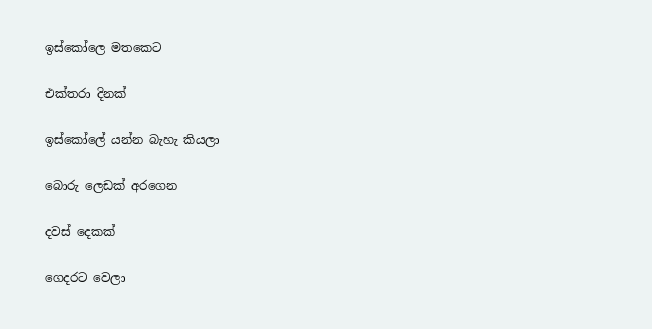ඉස්කෝලෙ මතකෙට

එක්තරා දිනක්

ඉස්කෝලේ යන්න බැහැ කියලා

බොරු ලෙඩක් අරගෙන

දවස් දෙකක්

ගෙදරට වෙලා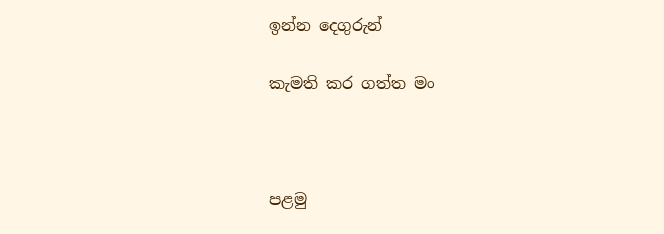ඉන්න දෙගුරුන්

කැමති කර ගත්ත මං



පළමු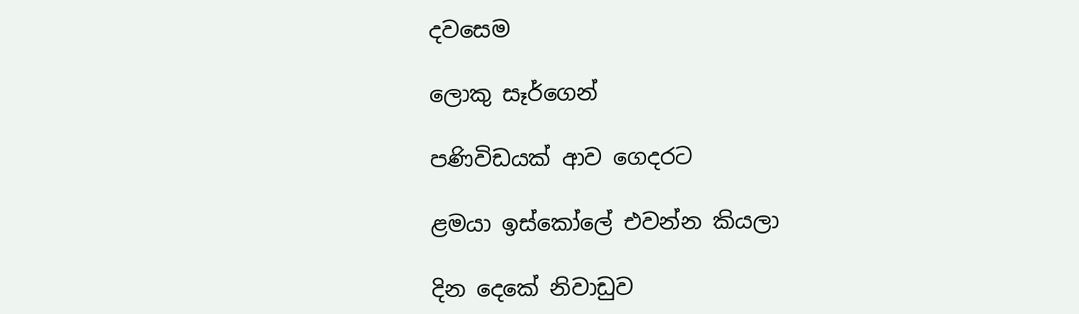දවසෙම

ලොකු සෑර්ගෙන්

පණිවිඩයක් ආව ගෙදරට

ළමයා ඉස්කෝලේ එවන්න කියලා

දින දෙකේ නිවාඩුව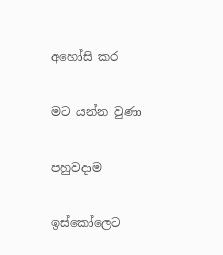අහෝසි කර

මට යන්න වුණා

පහුවදාම

ඉස්කෝලෙට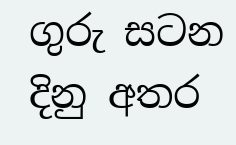ගුරු සටන දිනු අතර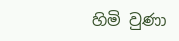හිමි වුණා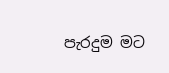පැරදුම මට